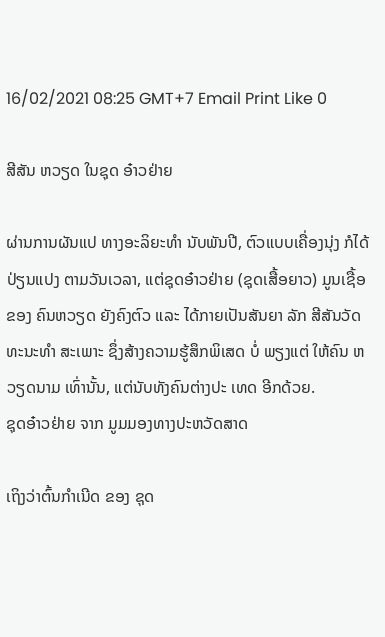16/02/2021 08:25 GMT+7 Email Print Like 0

ສີສັນ ຫວຽດ ໃນຊຸດ ອ໋າວຢ່າຍ

ຜ່ານການຜັນແປ ທາງອະລິຍະທໍາ ນັບພັນປີ, ຕົວແບບເຄື່ອງນຸ່ງ ກໍໄດ້ປ່ຽນແປງ ຕາມວັນເວລາ, ແຕ່ຊຸດອ໋າວຢ່າຍ (ຊຸດເສື້ອຍາວ) ມູນເຊື້ອ ຂອງ ຄົນຫວຽດ ຍັງຄົງຕົວ ແລະ ໄດ້ກາຍເປັນສັນຍາ ລັກ ສີສັນວັດທະນະທຳ ສະເພາະ ຊຶ່ງສ້າງຄວາມຮູ້ສຶກພິເສດ ບໍ່ ພຽງແຕ່ ໃຫ້ຄົນ ຫວຽດນາມ ເທົ່ານັ້ນ, ແຕ່ນັບທັງຄົນຕ່າງປະ ເທດ ອີກດ້ວຍ.
ຊຸດອ໋າວຢ່າຍ ຈາກ ມູມມອງທາງປະຫວັດສາດ

ເຖິງວ່າຕົ້ນກຳເນີດ ຂອງ ຊຸດ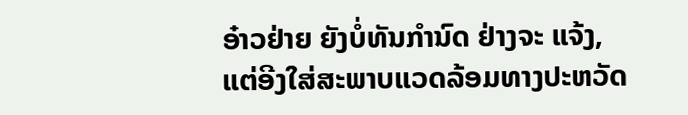ອ໋າວຢ່າຍ ຍັງບໍ່ທັນກຳນົດ ຢ່າງຈະ ແຈ້ງ, ແຕ່ອີງໃສ່ສະພາບແວດລ້ອມທາງປະຫວັດ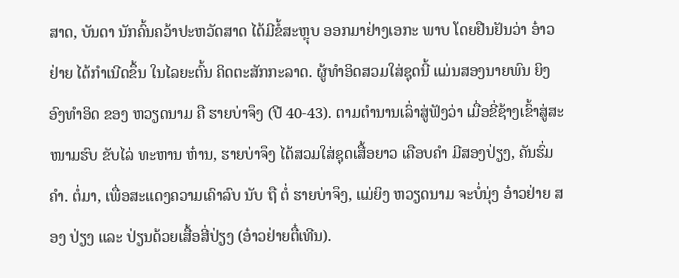ສາດ, ບັນດາ ນັກຄົ້ນຄວ້າປະຫວັດສາດ ໄດ້ມີຂໍ້ສະຫຼຸບ ອອກມາຢ່າງເອກະ ພາບ ໂດຍຢືນຢັນວ່າ ອ໋າວຢ່າຍ ໄດ້ກຳເນີດຂຶ້ນ ໃນໄລຍະຕົ້ນ ຄິດຕະສັກກະລາດ. ຜູ້ທຳອິດສວມໃສ່ຊຸດນີ້ ແມ່ນສອງນາຍພົນ ຍິງອົງທຳອິດ ຂອງ ຫວຽດນາມ ຄື ຮາຍບ່າຈຶງ (ປີ 40-43). ຕາມຕຳນານເລົ່າສູ່ຟັງວ່າ ເມື່ອຂີ່ຊ້າງເຂົ້າສູ່ສະໜາມຮົບ ຂັບໄລ່ ທະຫານ ຫ໋ານ, ຮາຍບ່າຈຶງ ໄດ້ສວມໃສ່ຊຸດເສື້ອຍາວ ເຄືອບຄຳ ມີສອງປ່ຽງ, ຄັນຮົ່ມຄຳ. ຕໍ່ມາ, ເພື່ອສະແດງຄວາມເຄົາລົບ ນັບ ຖື ຕໍ່ ຮາຍບ່າຈຶງ, ແມ່ຍິງ ຫວຽດນາມ ຈະບໍ່ນຸ່ງ ອ໋າວຢ່າຍ ສອງ ປ່ຽງ ແລະ ປ່ຽນດ້ວຍເສື້ອສີ່ປ່ຽງ (ອ໋າວຢ່າຍຕື໋ເທີນ).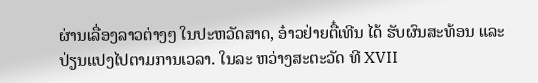ຜ່ານເລື່ອງລາວຕ່າງໆ ໃນປະຫວັດສາດ, ອ໋າວຢ່າຍຕື໋ເທີນ ໄດ້ ຮັບຜົນສະທ້ອນ ແລະ ປ່ຽນແປງໄປຕາມການເວລາ. ໃນລະ ຫວ່າງສະຕະວັດ ທີ XVII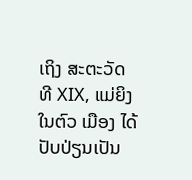ເຖິງ ສະຕະວັດ ທີ XIX, ແມ່ຍິງໃນຕົວ ເມືອງ ໄດ້ປັບປ່ຽນເປັນ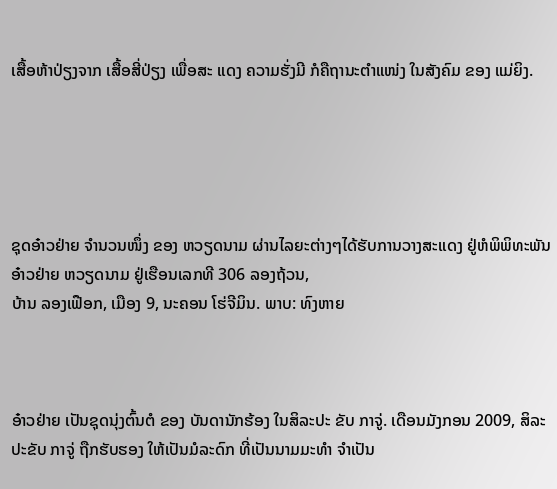ເສື້ອຫ້າປ່ຽງຈາກ ເສື້ອສີ່ປ່ຽງ ເພື່ອສະ ແດງ ຄວາມຮັ່ງມີ ກໍຄືຖານະຕຳແໜ່ງ ໃນສັງຄົມ ຂອງ ແມ່ຍິງ.





ຊຸດອ໋າວຢ່າຍ ຈຳນວນໜຶ່ງ ຂອງ ຫວຽດນາມ ຜ່ານໄລຍະຕ່າງໆໄດ້ຮັບການວາງສະແດງ ຢູ່ຫໍພິພິທະພັນ ອ໋າວຢ່າຍ ຫວຽດນາມ ຢູ່ເຮືອນເລກທີ 306 ລອງຖ້ວນ,
ບ້ານ ລອງເຟືອກ, ເມືອງ 9, ນະຄອນ ໂຮ່ຈີມິນ. ພາບ: ທົງຫາຍ



ອ໋າວຢ່າຍ ເປັນຊຸດນຸ່ງຕົ້ນຕໍ ຂອງ ບັນດານັກຮ້ອງ ໃນສິລະປະ ຂັບ ກາຈູ່. ເດືອນມັງກອນ 2009, ສິລະປະຂັບ ກາຈູ່ ຖືກຮັບຮອງ ໃຫ້ເປັນມໍລະດົກ ທີ່ເປັນນາມມະທຳ ຈຳເປັນ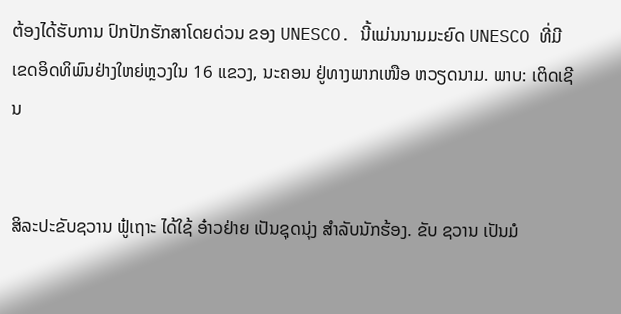ຕ້ອງໄດ້ຮັບການ ປົກປັກຮັກສາໂດຍດ່ວນ ຂອງ UNESCO. ນີ້ແມ່ນນາມມະຍົດ UNESCO ທີ່ມີເຂດອິດທິພົນຢ່າງໃຫຍ່ຫຼວງໃນ 16 ແຂວງ, ນະຄອນ ຢູ່ທາງພາກເໜືອ ຫວຽດນາມ. ພາບ: ເຕິດເຊີນ


ສິລະປະຂັບຊວານ ຟູ໋ເຖາະ ໄດ້ໃຊ້ ອ໋າວຢ່າຍ ເປັນຊຸດນຸ່ງ ສຳລັບນັກຮ້ອງ. ຂັບ ຊວານ ເປັນມໍ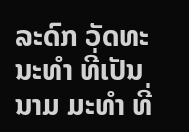ລະດົກ ວັດທະນະທຳ ທີ່ເປັນນາມ ມະທຳ ທີ່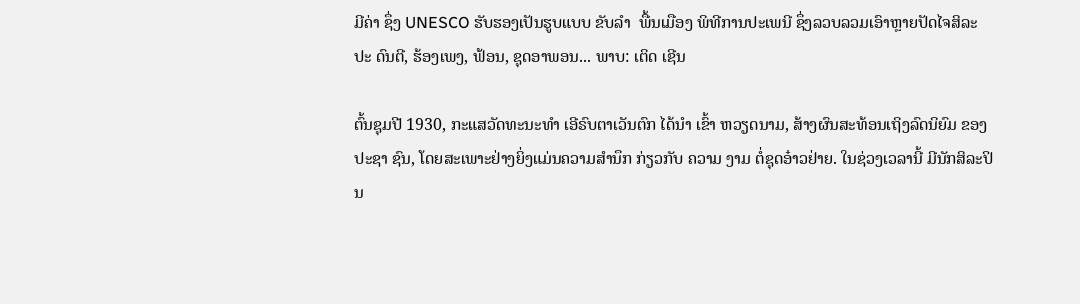ມີຄ່າ ຊຶ່ງ UNESCO ຮັບຮອງເປັນຮູບແບບ ຂັບລໍາ  ພື້ນເມືອງ ພິທີການປະເພນີ ຊຶ່ງລວບລວມເອົາຫຼາຍປັດໄຈສິລະປະ ດົນຕີ, ຮ້ອງເພງ, ຟ້ອນ, ຊຸດອາພອນ... ພາບ: ເຕິດ ເຊີນ

ຕົ້ນຊຸມປີ 1930, ກະແສວັດທະນະທຳ ເອີຣົບຕາເວັນຕົກ ໄດ້ນຳ ເຂົ້າ ຫວຽດນາມ, ສ້າງຜົນສະທ້ອນເຖິງລົດນິຍົມ ຂອງ ປະຊາ ຊົນ, ໂດຍສະເພາະຢ່າງຍິ່ງແມ່ນຄວາມສຳນຶກ ກ່ຽວກັບ ຄວາມ ງາມ ຕໍ່ຊຸດອ໋າວຢ່າຍ. ໃນຊ່ວງເວລານີ້ ມີນັກສິລະປິນ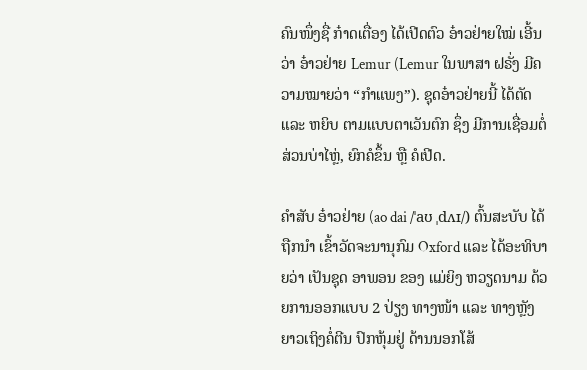ຄົນໜຶ່ງຊື່ ກ໋າດເຕື່ອງ ໄດ້ເປີດຕົວ ອ໋າວຢ່າຍໃໝ່ ເອີ້ນວ່າ ອ໋າວຢ່າຍ Lemur (Lemur ໃນພາສາ ຝຣັ່ງ ມີຄວາມໝາຍວ່າ “ກໍາແພງ”). ຊຸດອ໋າວຢ່າຍນີ້ ໄດ້ຕັດ ແລະ ຫຍິບ ຕາມແບບຕາເວັນຕົກ ຊຶ່ງ ມີການເຊື່ອມຕໍ່ ສ່ວນບ່າໄຫຼ່, ຍົກຄໍຂຶ້ນ ຫຼື ຄໍເປີດ.

ຄຳສັບ ອ໋າວຢ່າຍ (ao dai /ˈaʊ ˌdʌɪ/) ຕົ້ນສະບັບ ໄດ້ຖືກນໍາ ເຂົ້າວັດຈະນານຸກົມ Oxford ແລະ ໄດ້ອະທິບາຍວ່າ ເປັນຊຸດ ອາພອນ ຂອງ ແມ່ຍິງ ຫວຽດນາມ ດ້ວຍການອອກແບບ 2 ປ່ຽງ ທາງໜ້າ ແລະ ທາງຫຼັງ ຍາວເຖິງຄໍ່ຕີນ ປົກຫຸ້ມຢູ່ ດ້ານນອກໂສ້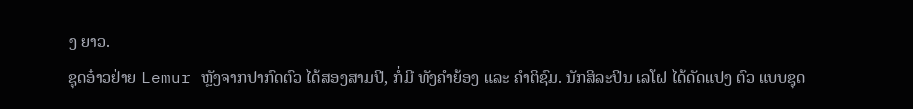ງ ຍາວ.
ຊຸດອ໋າວຢ່າຍ Lemur ຫຼັງຈາກປາກົດຕົວ ໄດ້ສອງສາມປີ, ກໍ່ມີ ທັງຄຳຍ້ອງ ແລະ ຄຳຕິຊົມ. ນັກສິລະປິນ ເລໂຝ ໄດ້ດັດແປງ ຕົວ ແບບຊຸດ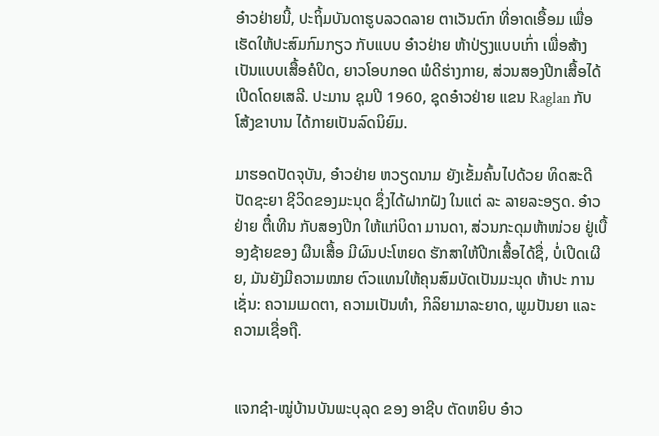ອ໋າວຢ່າຍນີ້, ປະຖິ້ມບັນດາຮູບລວດລາຍ ຕາເວັນຕົກ ທີ່ອາດເອື້ອມ ເພື່ອເຮັດໃຫ້ປະສົມກົມກຽວ ກັບແບບ ອ໋າວຢ່າຍ ຫ້າປ່ຽງແບບເກົ່າ ເພື່ອສ້າງເປັນແບບເສື້ອຄໍປິດ, ຍາວໂອບກອດ ພໍດີຮ່າງກາຍ, ສ່ວນສອງປີກເສື້ອໄດ້ເປີດໂດຍເສລີ. ປະມານ ຊຸມປີ 1960, ຊຸດອ໋າວຢ່າຍ ແຂນ Raglan ກັບ ໂສ້ງຂາບານ ໄດ້ກາຍເປັນລົດນິຍົມ.

ມາຮອດປັດຈຸບັນ, ອ໋າວຢ່າຍ ຫວຽດນາມ ຍັງເຂັ້ມຄົ້ນໄປດ້ວຍ ທິດສະດີປັດຊະຍາ ຊີວິດຂອງມະນຸດ ຊຶ່ງໄດ້ຝາກຝັງ ໃນແຕ່ ລະ ລາຍລະອຽດ. ອ໋າວຢ່າຍ ຕື໋ເທີນ ກັບສອງປີກ ໃຫ້ແກ່ບິດາ ມານດາ, ສ່ວນກະດຸມຫ້າໜ່ວຍ ຢູ່ເບື້ອງຊ້າຍຂອງ ຜືນເສື້ອ ມີຜົນປະໂຫຍດ ຮັກສາໃຫ້ປີກເສື້ອໄດ້ຊື່, ບໍ່ເປີດເຜີຍ, ມັນຍັງມີຄວາມໝາຍ ຕົວແທນໃຫ້ຄຸນສົມບັດເປັນມະນຸດ ຫ້າປະ ການເຊັ່ນ: ຄວາມເມດຕາ, ຄວາມເປັນທຳ, ກິລິຍາມາລະຍາດ, ພູມປັນຍາ ແລະ ຄວາມເຊື່ອຖື.


ແຈກຊ໋າ-ໝູ່ບ້ານບັນພະບຸລຸດ ຂອງ ອາຊີບ ຕັດຫຍິບ ອ໋າວ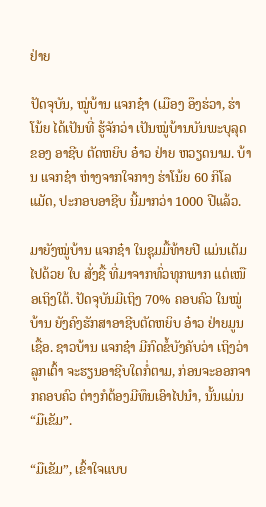ຢ່າຍ

ປັດຈຸບັນ, ໝູ່ບ້ານ ແຈກຊ໋າ (ເມືອງ ອຶງຮ່ວາ, ຮ່າໂນ້ຍ ໄດ້ເປັນທີ່ ຮູ້ຈັກວ່າ ເປັນໝູ່ບ້ານບັນພະບຸລຸດ ຂອງ ອາຊີບ ຕັດຫຍິບ ອ໋າວ ຢ່າຍ ຫວຽດນາມ. ບ້ານ ແຈກຊ໋າ ຫ່າງຈາກໃຈກາງ ຮ່າໂນ້ຍ 60 ກິໂລແມັດ, ປະກອບອາຊີບ ນີ້ມາກວ່າ 1000 ປີແລ້ວ.

ມາຍັງໝູ່ບ້ານ ແຈກຊ໋າ ໃນຊຸມມື້ທ້າຍປີ ແມ່ນເຕັມໄປດ້ວຍ ໃບ ສັ່ງຊື້ ທີ່ມາຈາກທົ່ວທຸກພາກ ແຕ່ເໜືອເຖິງໃຕ້. ປັດຈຸບັນມີເຖິງ 70% ຄອບຄົວ ໃນໝູ່ບ້ານ ຍັງຄົງຮັກສາອາຊີບຕັດຫຍິບ ອ໋າວ ຢ່າຍມູນເຊື້ອ. ຊາວບ້ານ ແຈກຊ໋າ ມີກົດຂໍ້ບັງຄັບວ່າ ເຖິງວ່າ ລູກເຕົ້າ ຈະຮຽນອາຊີບໃດກໍ່ຕາມ, ກ່ອນຈະອອກຈາກຄອບຄົວ ຕ່າງກໍຕ້ອງມີທຶນເອົາໄປນຳ, ນັ້ນແມ່ນ “ມືເຂັມ”.

“ມືເຂັມ”, ເຂົ້າໃຈແບບ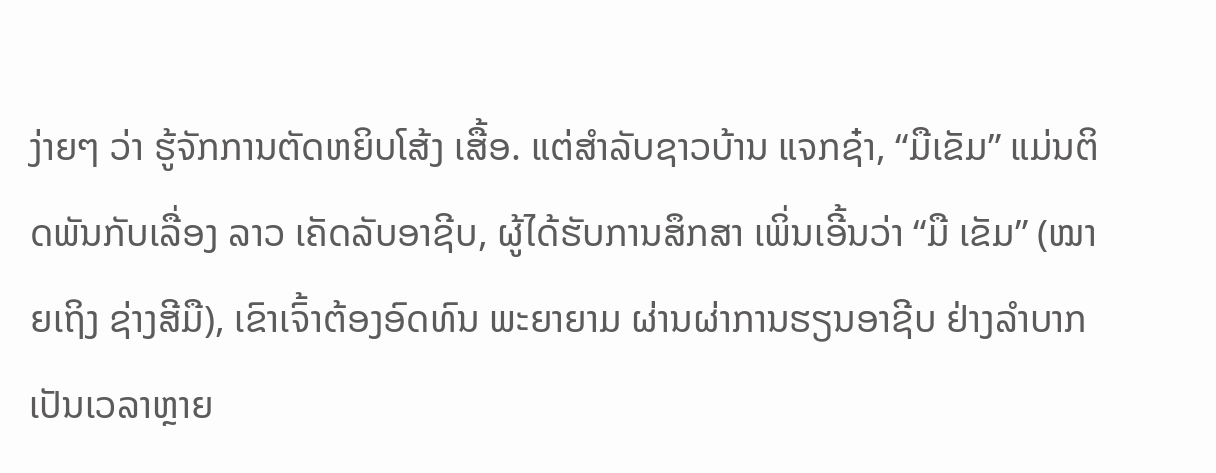ງ່າຍໆ ວ່າ ຮູ້ຈັກການຕັດຫຍິບໂສ້ງ ເສື້ອ. ແຕ່ສຳລັບຊາວບ້ານ ແຈກຊ໋າ, “ມືເຂັມ” ແມ່ນຕິດພັນກັບເລື່ອງ ລາວ ເຄັດລັບອາຊີບ, ຜູ້ໄດ້ຮັບການສຶກສາ ເພິ່ນເອີ້ນວ່າ “ມື ເຂັມ” (ໝາຍເຖິງ ຊ່າງສີມື), ເຂົາເຈົ້າຕ້ອງອົດທົນ ພະຍາຍາມ ຜ່ານຜ່າການຮຽນອາຊີບ ຢ່າງລຳບາກ ເປັນເວລາຫຼາຍ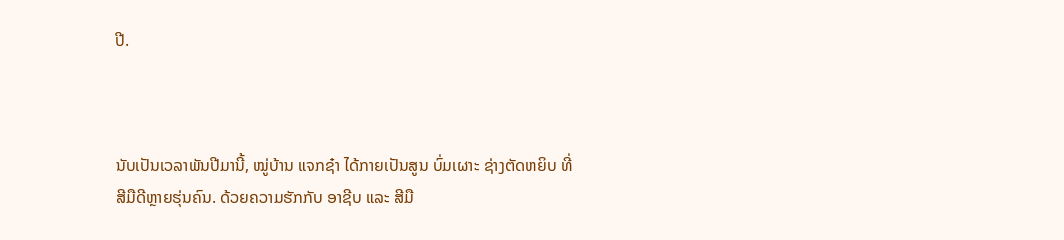ປີ.



ນັບເປັນເວລາພັນປີມານີ້, ໝູ່ບ້ານ ແຈກຊ໋າ ໄດ້ກາຍເປັນສູນ ບົ່ມເຜາະ ຊ່າງຕັດຫຍິບ ທີ່ສີມືດີຫຼາຍຮຸ່ນຄົນ. ດ້ວຍຄວາມຮັກກັບ ອາຊີບ ແລະ ສີມື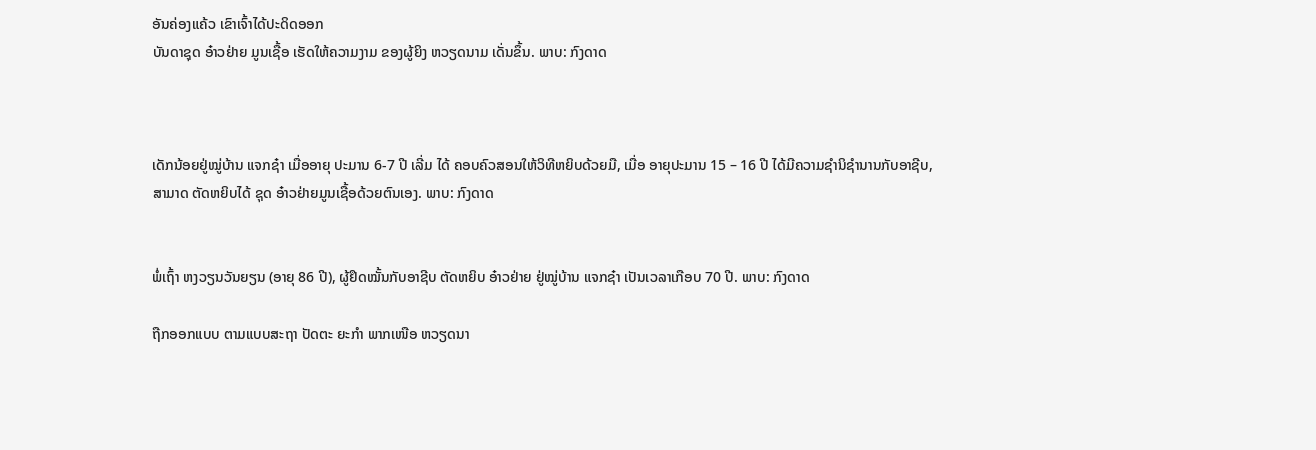ອັນຄ່ອງແຄ້ວ ເຂົາເຈົ້າໄດ້ປະດິດອອກ
ບັນດາຊຸດ ອ໋າວຢ່າຍ ມູນເຊື້ອ ເຮັດໃຫ້ຄວາມງາມ ຂອງຜູ້ຍິງ ຫວຽດນາມ ເດັ່ນຂຶ້ນ. ພາບ: ກົງດາດ



ເດັກນ້ອຍຢູ່ໝູ່ບ້ານ ແຈກຊ໋າ ເມື່ອອາຍຸ ປະມານ 6-7 ປີ ເລີ່ມ ໄດ້ ຄອບຄົວສອນໃຫ້ວິທີຫຍິບດ້ວຍມື, ເມື່ອ ອາຍຸປະມານ 15 – 16 ປີ ໄດ້ມີຄວາມຊໍານິຊໍານານກັບອາຊີບ,
ສາມາດ ຕັດຫຍິບໄດ້ ຊຸດ ອ໋າວຢ່າຍມູນເຊື້ອດ້ວຍຕົນເອງ. ພາບ: ກົງດາດ


ພໍ່ເຖົ້າ ຫງວຽນວັນຍຽນ (ອາຍຸ 86 ປີ), ຜູ້ຢຶດໝັ້ນກັບອາຊີບ ຕັດຫຍິບ ອ໋າວຢ່າຍ ຢູ່ໝູ່ບ້ານ ແຈກຊ໋າ ເປັນເວລາເກືອບ 70 ປີ. ພາບ: ກົງດາດ

ຖືກອອກແບບ ຕາມແບບສະຖາ ປັດຕະ ຍະກຳ ພາກເໜືອ ຫວຽດນາ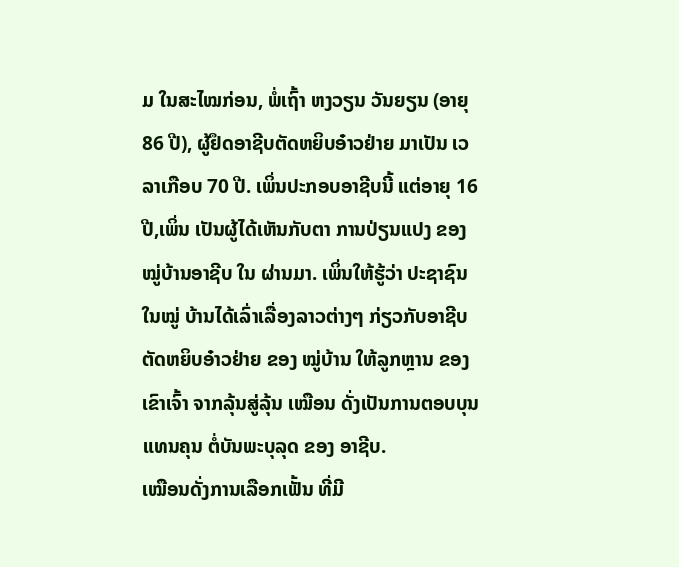ມ ໃນສະໄໝກ່ອນ, ພໍ່ເຖົ້າ ຫງວຽນ ວັນຍຽນ (ອາຍຸ 86 ປີ), ຜູ້ຢຶດອາຊີບຕັດຫຍິບອ໋າວຢ່າຍ ມາເປັນ ເວລາເກືອບ 70 ປີ. ເພິ່ນປະກອບອາຊີບນີ້ ແຕ່ອາຍຸ 16 ປີ,ເພິ່ນ ເປັນຜູ້ໄດ້ເຫັນກັບຕາ ການປ່ຽນແປງ ຂອງ ໝູ່ບ້ານອາຊີບ ໃນ ຜ່ານມາ. ເພິ່ນໃຫ້ຮູ້ວ່າ ປະຊາຊົນ ໃນໝູ່ ບ້ານໄດ້ເລົ່າເລື່ອງລາວຕ່າງໆ ກ່ຽວກັບອາຊີບຕັດຫຍິບອ໋າວຢ່າຍ ຂອງ ໝູ່ບ້ານ ໃຫ້ລູກຫຼານ ຂອງ ເຂົາເຈົ້າ ຈາກລຸ້ນສູ່ລຸ້ນ ເໝືອນ ດັ່ງເປັນການຕອບບຸນແທນຄຸນ ຕໍ່ບັນພະບຸລຸດ ຂອງ ອາຊີບ.
ເໝືອນດັ່ງການເລືອກເຟັ້ນ ທີ່ມີ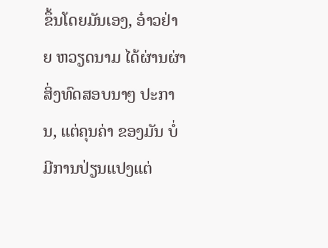ຂຶ້ນໂດຍມັນເອງ, ອ໋າວຢ່າຍ ຫວຽດນາມ ໄດ້ຜ່ານຜ່າ ສິ່ງທົດສອບນາໆ ປະການ, ແຕ່ຄຸນຄ່າ ຂອງມັນ ບໍ່ມີການປ່ຽນແປງແຕ່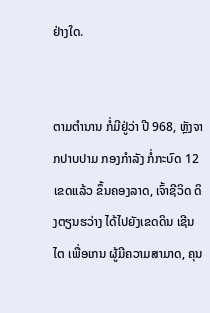ຢ່າງໃດ.


ຕາມຕຳນານ ກໍ່ມີຢູ່ວ່າ ປີ 968, ຫຼັງຈາກປາບປາມ ກອງກຳລັງ ກໍ່ກະບົດ 12 ເຂດແລ້ວ ຂຶ້ນຄອງລາດ, ເຈົ້າຊີວິດ ດິງຕຽນຮວ່າງ ໄດ້ໄປຍັງເຂດດິນ ເຊີນໄຕ ເພື່ອເກນ ຜູ້ມີຄວາມສາມາດ, ຄຸນ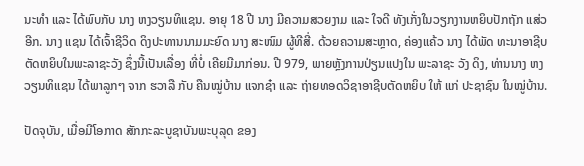ນະທຳ ແລະ ໄດ້ພົບກັບ ນາງ ຫງວຽນທິແຊນ. ອາຍຸ 18 ປີ ນາງ ມີຄວາມສວຍງາມ ແລະ ໃຈດີ ທັງເກັ່ງໃນວຽກງານຫຍິບປັກຖັກ ແສ່ວອີກ. ນາງ ແຊນ ໄດ້ເຈົ້າຊີວິດ ດິງປະທານນາມມະຍົດ ນາງ ສະໜົມ ຜູ້ທີສີ່. ດ້ວຍຄວາມສະຫຼາດ, ຄ່ອງແຄ້ວ ນາງ ໄດ້ພັດ ທະນາອາຊີບ ຕັດຫຍິບໃນພະລາຊະວັງ ຊຶ່ງນີ້ເປັນເລື່ອງ ທີ່ບໍ່ ເຄີຍມີມາກ່ອນ. ປີ 979, ພາຍຫຼັງການປ່ຽນແປງໃນ ພະລາຊະ ວັງ ດິງ, ທ່ານນາງ ຫງວຽນທິແຊນ ໄດ້ພາລູກໆ ຈາກ ຮວາລື ກັບ ຄືນໝູ່ບ້ານ ແຈກຊ໋າ ແລະ ຖ່າຍທອດວິຊາອາຊີບຕັດຫຍິບ ໃຫ້ ແກ່ ປະຊາຊົນ ໃນໝູ່ບ້ານ.

ປັດຈຸບັນ, ເມື່ອມີໂອກາດ ສັກກະລະບູຊາບັນພະບຸລຸດ ຂອງ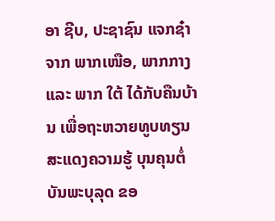ອາ ຊີບ, ປະຊາຊົນ ແຈກຊ໋າ ຈາກ ພາກເໜືອ, ພາກກາງ ແລະ ພາກ ໃຕ້ ໄດ້ກັບຄືນບ້ານ ເພື່ອຖະຫວາຍທູບທຽນ ສະແດງຄວາມຮູ້ ບຸນຄຸນຕໍ່ບັນພະບຸລຸດ ຂອ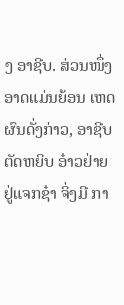ງ ອາຊີບ. ສ່ວນໜຶ່ງອາດແມ່ນຍ້ອນ ເຫດຜົນດັ່ງກ່າວ, ອາຊີບຕັດຫຍິບ ອ໋າວຢ່າຍ ຢູ່ແຈກຊ໋າ ຈິ່ງມີ ກາ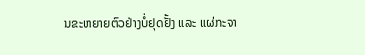ນຂະຫຍາຍຕົວຢ່າງບໍ່ຢຸດຢັ້ງ ແລະ ແຜ່ກະຈາ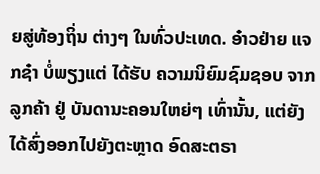ຍສູ່ທ້ອງຖິ່ນ ຕ່າງໆ ໃນທົ່ວປະເທດ. ອ໋າວຢ່າຍ ແຈກຊ໋າ ບໍ່ພຽງແຕ່ ໄດ້ຮັບ ຄວາມນິຍົມຊົມຊອບ ຈາກ ລູກຄ້າ ຢູ່ ບັນດານະຄອນໃຫຍ່ໆ ເທົ່ານັ້ນ, ແຕ່ຍັງໄດ້ສົ່ງອອກໄປຍັງຕະຫຼາດ ອົດສະຕຣາ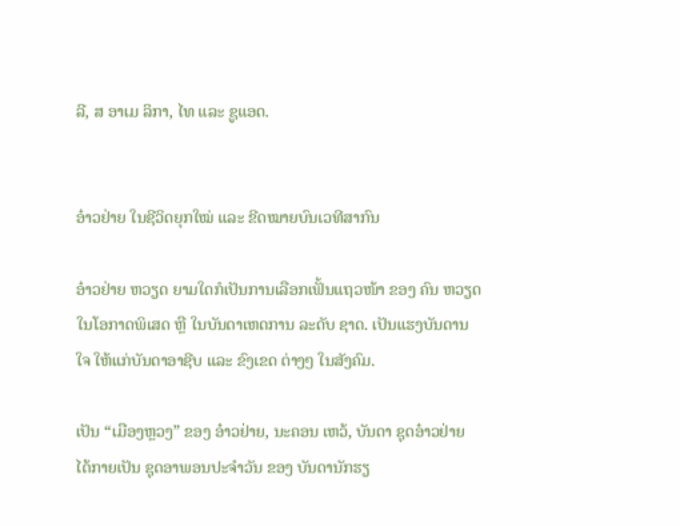ລີ, ສ ອາເມ ລິກາ, ໄທ ແລະ ຊູແອດ.


ອ໋າວຢ່າຍ ໃນຊີວິດຍຸກໃໝ່ ແລະ ຂີດໝາຍບົນເວທີສາກົນ

ອ໋າວຢ່າຍ ຫວຽດ ຍາມໃດກໍເປັນການເລືອກເຟັ້ນແຖວໜ້າ ຂອງ ຄົນ ຫວຽດ ໃນໂອກາດພິເສດ ຫຼື ໃນບັນດາເຫດການ ລະດັບ ຊາດ. ເປັນແຮງບັນດານໃຈ ໃຫ້ແກ່ບັນດາອາຊີບ ແລະ ຂົງເຂດ ຕ່າງໆ ໃນສັງຄົມ.

ເປັນ “ເມືອງຫຼວງ” ຂອງ ອ໋າວຢ່າຍ, ນະຄອນ ເຫວ້, ບັນດາ ຊຸດອ໋າວຢ່າຍ ໄດ້ກາຍເປັນ ຊຸດອາພອນປະຈຳວັນ ຂອງ ບັນດານັກຮຽ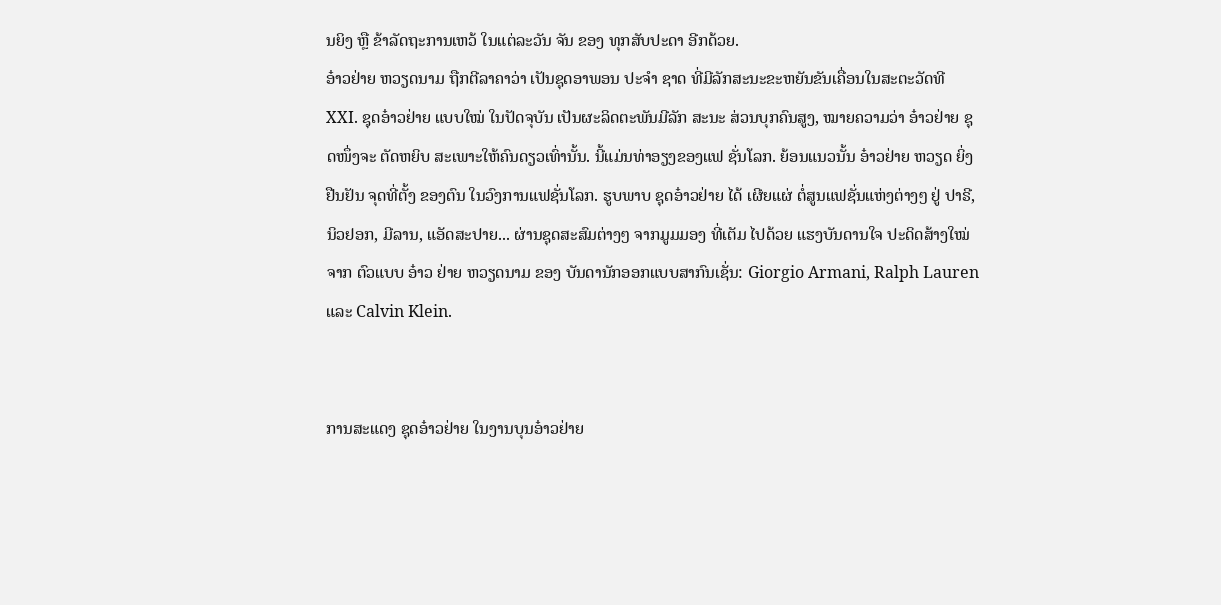ນຍິງ ຫຼື ຂ້າລັດຖະການເຫວ້ ໃນແຕ່ລະວັນ ຈັນ ຂອງ ທຸກສັບປະດາ ອີກດ້ວຍ.
ອ໋າວຢ່າຍ ຫວຽດນາມ ຖືກຕີລາຄາວ່າ ເປັນຊຸດອາພອນ ປະຈຳ ຊາດ ທີ່ມີລັກສະນະຂະຫຍັນຂັນເຄື່ອນໃນສະຕະວັດທີ XXI. ຊຸດອ໋າວຢ່າຍ ແບບໃໝ່ ໃນປັດຈຸບັນ ເປັນຜະລິດຕະພັນມີລັກ ສະນະ ສ່ວນບຸກຄົນສູງ, ໝາຍຄວາມວ່າ ອ໋າວຢ່າຍ ຊຸດໜຶ່ງຈະ ຕັດຫຍິບ ສະເພາະໃຫ້ຄົນດຽວເທົ່ານັ້ນ. ນີ້ແມ່ນທ່າອຽງຂອງແຟ ຊັ່ນໂລກ. ຍ້ອນແນວນັ້ນ ອ໋າວຢ່າຍ ຫວຽດ ຍິ່ງຢືນຢັນ ຈຸດທີ່ຕັ້ງ ຂອງຕົນ ໃນວົງການແຟຊັ່ນໂລກ. ຮູບພາບ ຊຸດອ໋າວຢ່າຍ ໄດ້ ເຜີຍແຜ່ ຕໍ່ສູນແຟຊັ່ນແຫ່ງຕ່າງໆ ຢູ່ ປາຣີ, ນິວຢອກ, ມີລານ, ແອັດສະປາຍ... ຜ່ານຊຸດສະສົມຕ່າງໆ ຈາກມູມມອງ ທີ່ເຕັມ ໄປດ້ວຍ ແຮງບັນດານໃຈ ປະດິດສ້າງໃໝ່ ຈາກ ຕົວແບບ ອ໋າວ ຢ່າຍ ຫວຽດນາມ ຂອງ ບັນດານັກອອກແບບສາກົນເຊັ່ນ: Giorgio Armani, Ralph Lauren ແລະ Calvin Klein.


ການສະແດງ ຊຸດອ໋າວຢ່າຍ ໃນງານບຸນອ໋າວຢ່າຍ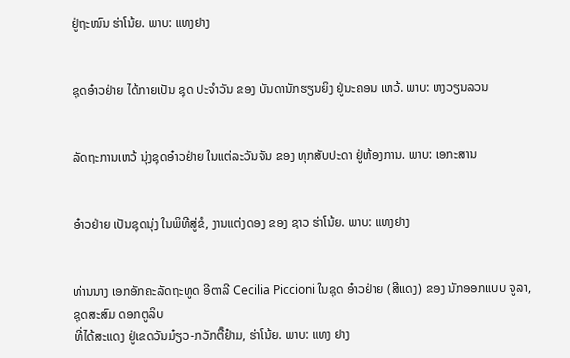ຢູ່ຖະໜົນ ຮ່າໂນ້ຍ. ພາບ: ແທງຢາງ


ຊຸດອ໋າວຢ່າຍ ໄດ້ກາຍເປັນ ຊຸດ ປະຈຳວັນ ຂອງ ບັນດານັກຮຽນຍິງ ຢູ່ນະຄອນ ເຫວ້. ພາບ: ຫງວຽນລວນ


ລັດຖະການເຫວ້ ນຸ່ງຊຸດອ໋າວຢ່າຍ ໃນແຕ່ລະວັນຈັນ ຂອງ ທຸກສັບປະດາ ຢູ່ຫ້ອງການ. ພາບ: ເອກະສານ


ອ໋າວຢ່າຍ ເປັນຊຸດນຸ່ງ ໃນພິທີສູ່ຂໍ, ງານແຕ່ງດອງ ຂອງ ຊາວ ຮ່າໂນ້ຍ. ພາບ: ແທງຢາງ


ທ່ານນາງ ເອກອັກຄະລັດຖະທູດ ອີຕາລີ Cecilia Piccioni ໃນຊຸດ ອ໋າວຢ່າຍ (ສີແດງ) ຂອງ ນັກອອກແບບ ຈູລາ, ຊຸດສະສົມ ດອກຕູລິບ
ທີ່ໄດ້ສະແດງ ຢູ່ເຂດວັນມ໋ຽວ-ກວັກຕື໊ຢ໋າມ, ຮ່າໂນ້ຍ. ພາບ: ແທງ ຢາງ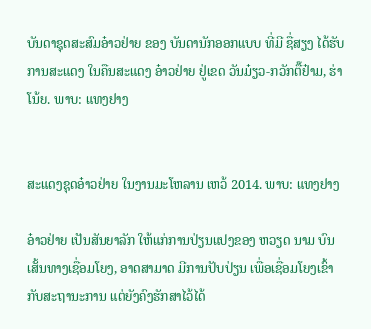ບັນດາຊຸດສະສົມອ໋າວຢ່າຍ ຂອງ ບັນດານັກອອກແບບ ທີ່ມີ ຊື່ສຽງ ໄດ້ຮັບການສະແດງ ໃນຄືນສະແດງ ອ໋າວຢ່າຍ ຢູ່ເຂດ ວັນມ໋ຽວ-ກວັກຕື໊ຢ໋າມ, ຮ່າໂນ້ຍ. ພາບ: ແທງຢາງ


ສະແດງຊຸດອ໋າວຢ່າຍ ໃນງານມະໂຫລານ ເຫວ້ 2014. ພາບ: ແທງຢາງ

ອ໋າວຢ່າຍ ເປັນສັນຍາລັກ ໃຫ້ແກ່ການປ່ຽນແປງຂອງ ຫວຽດ ນາມ ບົນເສັ້ນທາງເຊື່ອມໂຍງ, ອາດສາມາດ ມີການປັບປ່ຽນ ເພື່ອເຊື່ອມໂຍງເຂົ້າກັບສະຖານະການ ແຕ່ຍັງຄົງຮັກສາໄວ້ໄດ້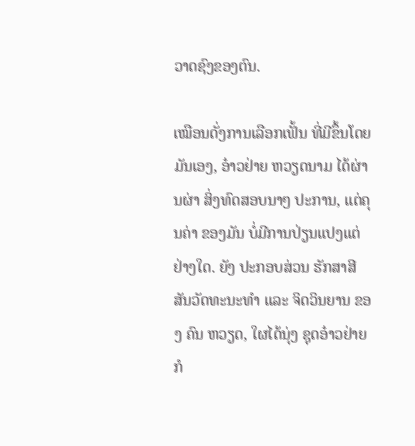ວາດຊົງຂອງຕົນ.

ເໝືອນດັ່ງການເລືອກເຟັ້ນ ທີ່ມີຂຶ້ນໂດຍມັນເອງ, ອ໋າວຢ່າຍ ຫວຽດນາມ ໄດ້ຜ່ານຜ່າ ສິ່ງທົດສອບນາໆ ປະການ, ແຕ່ຄຸນຄ່າ ຂອງມັນ ບໍ່ມີການປ່ຽນແປງແຕ່ຢ່າງໃດ. ຍັງ ປະກອບສ່ວນ ຮັກສາສີສັນວັດທະນະທຳ ແລະ ຈິດວິນຍານ ຂອງ ຄົນ ຫວຽດ, ໃຜໄດ້ນຸ່ງ ຊຸດອ໋າວຢ່າຍ ກໍ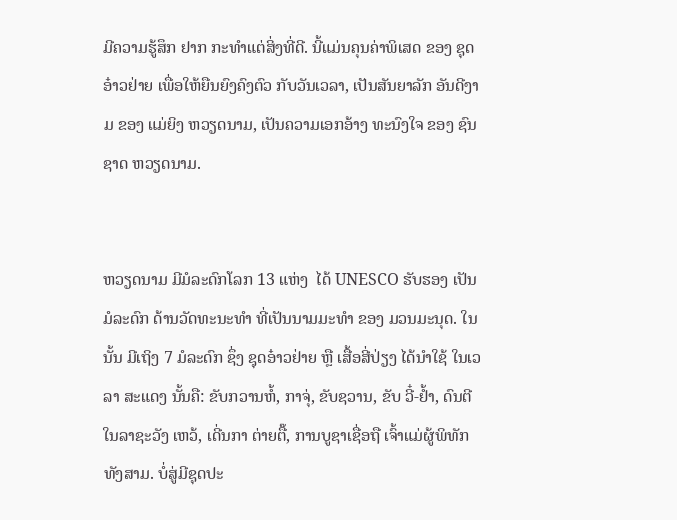ມີຄວາມຮູ້ສຶກ ຢາກ ກະທໍາແຕ່ສິ່ງທີ່ດີ. ນີ້ແມ່ນຄຸນຄ່າພິເສດ ຂອງ ຊຸດອ໋າວຢ່າຍ ເພື່ອໃຫ້ຍືນຍົງຄົງຕົວ ກັບວັນເວລາ, ເປັນສັນຍາລັກ ອັນດີງາມ ຂອງ ແມ່ຍິງ ຫວຽດນາມ, ເປັນຄວາມເອກອ້າງ ທະນົງໃຈ ຂອງ ຊົນຊາດ ຫວຽດນາມ.


ຫວຽດນາມ ມີມໍລະດົກໂລກ 13 ແຫ່ງ  ໄດ້ UNESCO ຮັບຮອງ ເປັນມໍລະດົກ ດ້ານວັດທະນະທຳ ທີ່ເປັນນາມມະທຳ ຂອງ ມວນມະນຸດ. ໃນນັ້ນ ມີເຖິງ 7 ມໍລະດົກ ຊຶ່ງ ຊຸດອ໋າວຢ່າຍ ຫຼື ເສື້ອສີ່ປ່ຽງ ໄດ້ນຳໃຊ້ ໃນເວລາ ສະແດງ ນັ້ນຄື: ຂັບກວານຫໍ້, ກາຈຸ່, ຂັບຊວານ, ຂັບ ວີ໋-ຢ້ຳ, ດົນຕີໃນລາຊະວັງ ເຫວ້, ເດີ່ນກາ ຕ່າຍຕື໊, ການບູຊາເຊື່ອຖື ເຈົ້າແມ່ຜູ້ພິທັກທັງສາມ. ບໍ່ສູ່ມີຊຸດປະ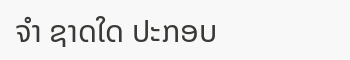ຈຳ ຊາດໃດ ປະກອບ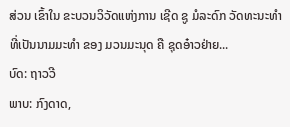ສ່ວນ ເຂົ້າໃນ ຂະບວນວິວັດແຫ່ງການ ເຊີດ ຊູ ມໍລະດົກ ວັດທະນະທຳ ທີ່ເປັນນາມມະທໍາ ຂອງ ມວນມະນຸດ ຄື ຊຸດອ໋າວຢ່າຍ...
ບົດ: ຖາວວີ
ພາບ: ກົງດາດ,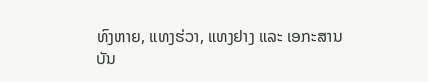ທົງຫາຍ, ແທງຮ່ວາ, ແທງຢາງ ແລະ ເອກະສານ
ບັນ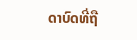ດາບົດທີ່ຖື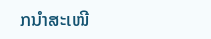ກນຳສະເໜີ